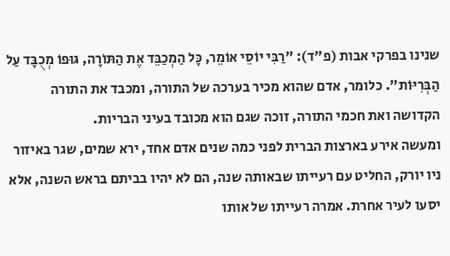שנינו בפרקי אבות (פ"ד): "רַבִּי יוֹסֵי אוֹמֵר, כָּל הַמְכַבֵּד אֶת הַתּוֹרָה, גּוּפוֹ מְכֻבָּד עַל הַבְּרִיּוֹת". כלומר, אדם שהוא מכיר בערכה של התורה, ומכבד את התורה הקדושה ואת חכמי התורה, זוכה שגם הוא מכובד בעיני הבריות.
ומעשה אירע בארצות הברית לפני כמה שנים אדם אחד, ירא שמים, שגר באיזור ניו יורק, החליט עם רעייתו שבאותה שנה, הם לא יהיו בביתם בראש השנה, אלא יסעו לעיר אחרת. אמרה רעייתו של אותו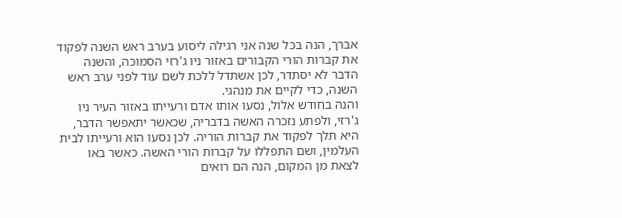אברך, הנה בכל שנה אני רגילה ליסוע בערב ראש השנה לפקוד את קברות הורי הקבורים באזור ניו ג'רזי הסמוכה, והשנה הדבר לא יסתדר, לכן אשתדל ללכת לשם עוד לפני ערב ראש השנה, כדי לקיים את מנהגי.
והנה בחודש אלול, נסעו אותו אדם ורעייתו באזור העיר ניו ג'רזי, ולפתע נזכרה האשה בדבריה, שכאשר יתאפשר הדבר, היא תלך לפקוד את קברות הוריה. לכן נסעו הוא ורעייתו לבית העלמין, ושם התפללו על קברות הורי האשה. כאשר באו לצאת מן המקום, הנה הם רואים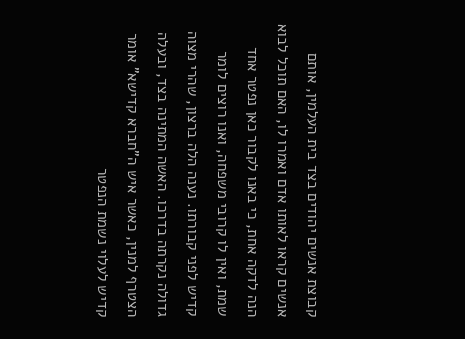קבוצת אנשים יהודים בצד בית העלמין, אותם אנשים קראו לאותו אדם ואמרו לו, האם תוכל לבוא הנה לדקה אחת, כי באנו לקבור כאן נפטר אחד שמת, ואין לו קרובי משפחה, ואנו רוצים לומר קדיש לפני קבורתו. נענה הלה ברצון, שהרי מצוה גדולה נקרתה בדרכו. האשה המתינה בצד, ובעלה הצטרף למנין, כאשר איש ה"חברא קדישא" אומר קדיש לעלוי נשמת הנפטר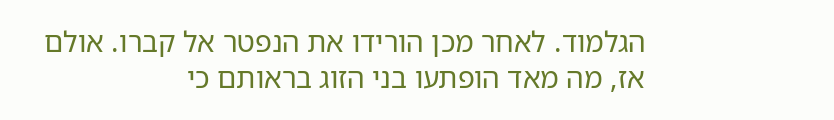הגלמוד. לאחר מכן הורידו את הנפטר אל קברו. אולם אז, מה מאד הופתעו בני הזוג בראותם כי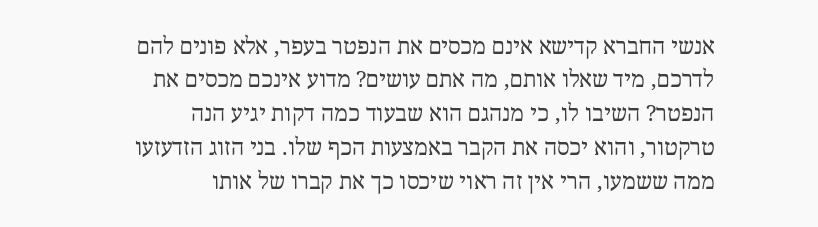אנשי החברא קדישא אינם מכסים את הנפטר בעפר, אלא פונים להם לדרכם, מיד שאלו אותם, מה אתם עושים? מדוע אינכם מכסים את הנפטר? השיבו לו, כי מנהגם הוא שבעוד כמה דקות יגיע הנה טרקטור, והוא יכסה את הקבר באמצעות הכף שלו. בני הזוג הזדעזעו ממה ששמעו, הרי אין זה ראוי שיכסו כך את קברו של אותו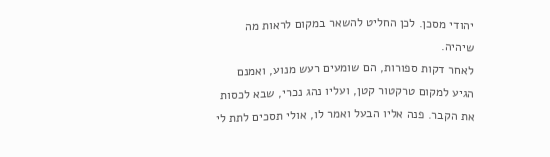יהודי מסכן. לכן החליט להשאר במקום לראות מה שיהיה.
לאחר דקות ספורות, הם שומעים רעש מנוע, ואמנם הגיע למקום טרקטור קטן, ועליו נהג נכרי, שבא לכסות את הקבר. פנה אליו הבעל ואמר לו, אולי תסכים לתת לי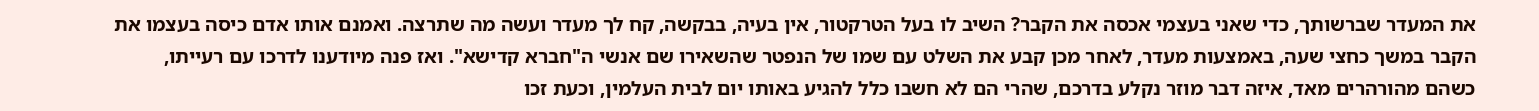את המעדר שברשותך, כדי שאני בעצמי אכסה את הקבר? השיב לו בעל הטרקטור, אין בעיה, בבקשה, קח לך מעדר ועשה מה שתרצה. ואמנם אותו אדם כיסה בעצמו את הקבר במשך כחצי שעה, באמצעות מעדר, לאחר מכן קבע את השלט עם שמו של הנפטר שהשאירו שם אנשי ה"חברא קדישא". ואז פנה מיודענו לדרכו עם רעייתו, כשהם מהורהרים מאד, איזה דבר מוזר נקלע בדרכם, שהרי הם לא חשבו כלל להגיע באותו יום לבית העלמין, וכעת זכו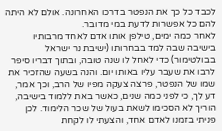לכבד כל כך את הנפטר בדרכו האחרונה. אולם לא היתה להם כל אפשרות לדעת במי מדובר.
לאחר כמה ימים, טילפן אותו אדם לאחד מרבותיו בישיבה שבה למד בבחרותו (ישיבת נר ישראל בבולטימור) כדי לאחל לו שנה טובה, ובתוך דבריו סיפר לרבו את שעבר עליו באותו יום. והנה בשעה שהזכיר את שמו של הנפטר, פרצה צעקה מפיו של הרב, וכך אמר, דע לך, כי לפני כמה שנים, כאשר באת ללמוד בישיבה, הוריך לא הסכימו לשאת בעול של שכר הלימוד. לכן פניתי בזמנו לאדם אחד, והצעתי לו לקחת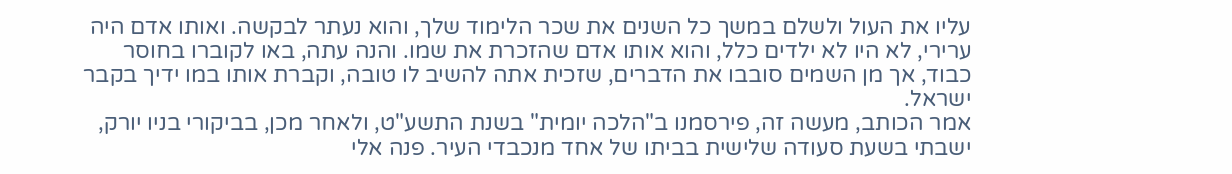עליו את העול ולשלם במשך כל השנים את שכר הלימוד שלך, והוא נעתר לבקשה. ואותו אדם היה ערירי, לא היו לא ילדים כלל, והוא אותו אדם שהזכרת את שמו. והנה עתה, באו לקוברו בחוסר כבוד, אך מן השמים סובבו את הדברים, שזכית אתה להשיב לו טובה, וקברת אותו במו ידיך בקבר ישראל.
אמר הכותב, מעשה זה, פירסמנו ב"הלכה יומית" בשנת התשע"ט, ולאחר מכן, בביקורי בניו יורק, ישבתי בשעת סעודה שלישית בביתו של אחד מנכבדי העיר. פנה אלי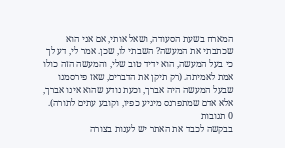המארח בשעת הסעודה, ושאל אותי, אם אני הוא שכתבתי את המעשה? השבתי לו, שכן. אמר לי, דע לך כי בעל המעשה, הוא ידיד טוב שלי, והמעשה הזה כולו אמת לאמיתה. (רק תיקן את הדברים, שאז פירסמנו שבעל המעשה היה אברך, וכעת נודע שהוא אינו אברך, אלא אדם שמתפרנס מיגיע כפיו, וקובע עתים לתורה).
0 תגובות
בבקשה לכבד את האתר יש לענות בצורה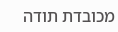מכובדת תודה